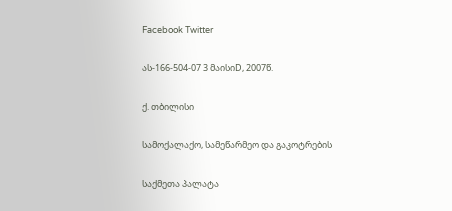Facebook Twitter

ას-166-504-07 3 მაისიD, 2007წ.

ქ. თბილისი

სამოქალაქო, სამეწარმეო და გაკოტრების

საქმეთა პალატა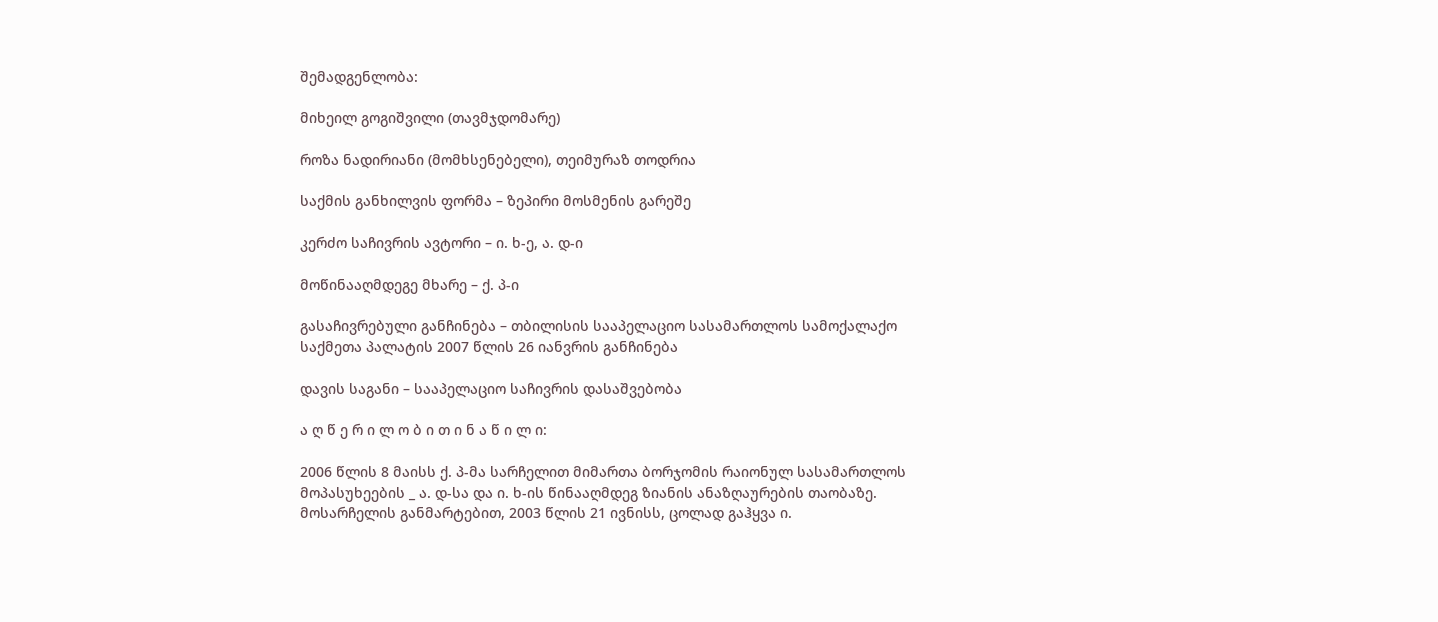შემადგენლობა:

მიხეილ გოგიშვილი (თავმჯდომარე)

როზა ნადირიანი (მომხსენებელი), თეიმურაზ თოდრია

საქმის განხილვის ფორმა – ზეპირი მოსმენის გარეშე

კერძო საჩივრის ავტორი – ი. ხ-ე, ა. დ-ი

მოწინააღმდეგე მხარე – ქ. პ-ი

გასაჩივრებული განჩინება – თბილისის სააპელაციო სასამართლოს სამოქალაქო საქმეთა პალატის 2007 წლის 26 იანვრის განჩინება

დავის საგანი – სააპელაციო საჩივრის დასაშვებობა

ა ღ წ ე რ ი ლ ო ბ ი თ ი ნ ა წ ი ლ ი:

2006 წლის 8 მაისს ქ. პ-მა სარჩელით მიმართა ბორჯომის რაიონულ სასამართლოს მოპასუხეების _ ა. დ-სა და ი. ხ-ის წინააღმდეგ ზიანის ანაზღაურების თაობაზე. მოსარჩელის განმარტებით, 2003 წლის 21 ივნისს, ცოლად გაჰყვა ი.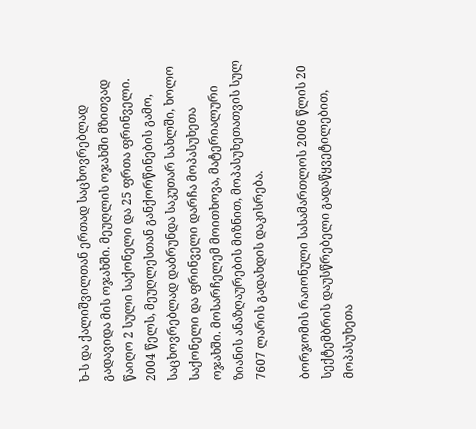ხ-ს და ქალიშვილთან ერთად საცხოვრებლად გადავიდა მის ოჯახში. მეუღლის ოჯახში მზითვად წაიღო 2 სული საქონელი და 25 ფრთა ფრინველი. 2004 წელს, მეუღლესთან განქორწინების გამო, საცხოვრებლად დაბრუნდა საკუთარ სახლში, ხოლო საქონელი და ფრინველი დარჩა მოპასუხეთა ოჯახში. მოსარჩელემ მოითხოვა, მატერიალური ზიანის ანაზღაურების მიზნით, მოპასუხეთათვის სულ 7607 ლარის გადახდის დაკისრება.

ბორჯომის რაიონული სასამართლოს 2006 წლის 20 სექტემბრის დაუსწრებელი გადაწყვეტილებით, მოპასუხეთა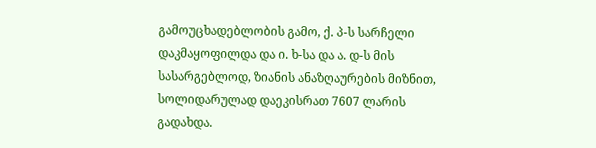გამოუცხადებლობის გამო, ქ. პ-ს სარჩელი დაკმაყოფილდა და ი. ხ-სა და ა. დ-ს მის სასარგებლოდ, ზიანის ანაზღაურების მიზნით, სოლიდარულად დაეკისრათ 7607 ლარის გადახდა.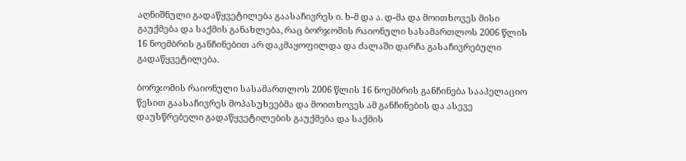აღნიშნული გადაწყვეტილება გაასაჩივრეს ი. ხ-მ და ა. დ-მა და მოითხოვეს მისი გაუქმება და საქმის განახლება, რაც ბორჯომის რაიონული სასამართლოს 2006 წლის 16 ნოემბრის განჩინებით არ დაკმაყოფილდა და ძალაში დარჩა გასაჩივრებული გადაწყვეტილება.

ბორჯომის რაიონული სასამართლოს 2006 წლის 16 ნოემბრის განჩინება სააპელაციო წესით გაასაჩივრეს მოპასუხეებმა და მოითხოვეს ამ განჩინების და ასევე დაუსწრებელი გადაწყვეტილების გაუქმება და საქმის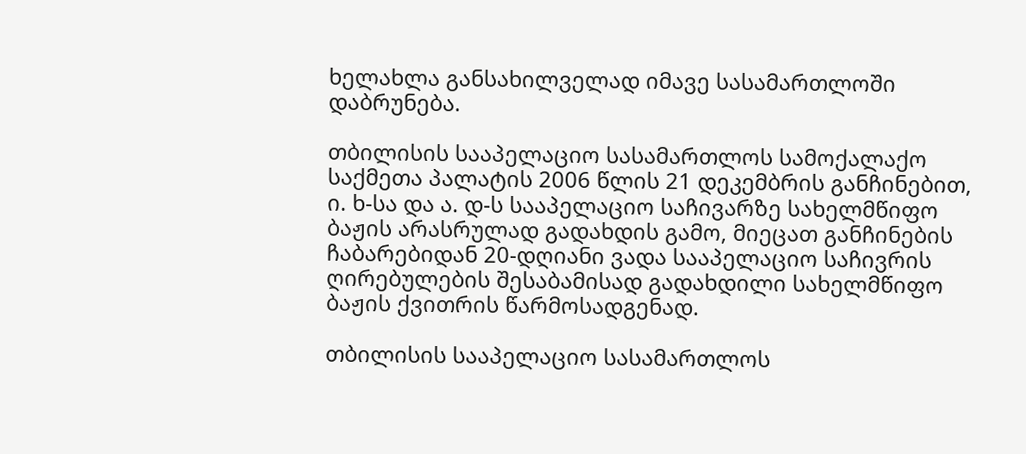ხელახლა განსახილველად იმავე სასამართლოში დაბრუნება.

თბილისის სააპელაციო სასამართლოს სამოქალაქო საქმეთა პალატის 2006 წლის 21 დეკემბრის განჩინებით, ი. ხ-სა და ა. დ-ს სააპელაციო საჩივარზე სახელმწიფო ბაჟის არასრულად გადახდის გამო, მიეცათ განჩინების ჩაბარებიდან 20-დღიანი ვადა სააპელაციო საჩივრის ღირებულების შესაბამისად გადახდილი სახელმწიფო ბაჟის ქვითრის წარმოსადგენად.

თბილისის სააპელაციო სასამართლოს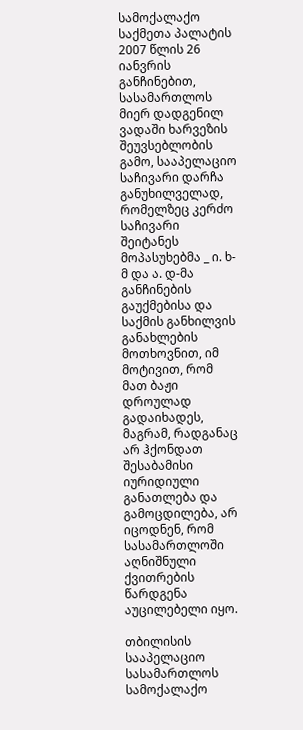სამოქალაქო საქმეთა პალატის 2007 წლის 26 იანვრის განჩინებით, სასამართლოს მიერ დადგენილ ვადაში ხარვეზის შეუვსებლობის გამო, სააპელაციო საჩივარი დარჩა განუხილველად, რომელზეც კერძო საჩივარი შეიტანეს მოპასუხებმა _ ი. ხ-მ და ა. დ-მა განჩინების გაუქმებისა და საქმის განხილვის განახლების მოთხოვნით, იმ მოტივით, რომ მათ ბაჟი დროულად გადაიხადეს, მაგრამ, რადგანაც არ ჰქონდათ შესაბამისი იურიდიული განათლება და გამოცდილება, არ იცოდნენ, რომ სასამართლოში აღნიშნული ქვითრების წარდგენა აუცილებელი იყო.

თბილისის სააპელაციო სასამართლოს სამოქალაქო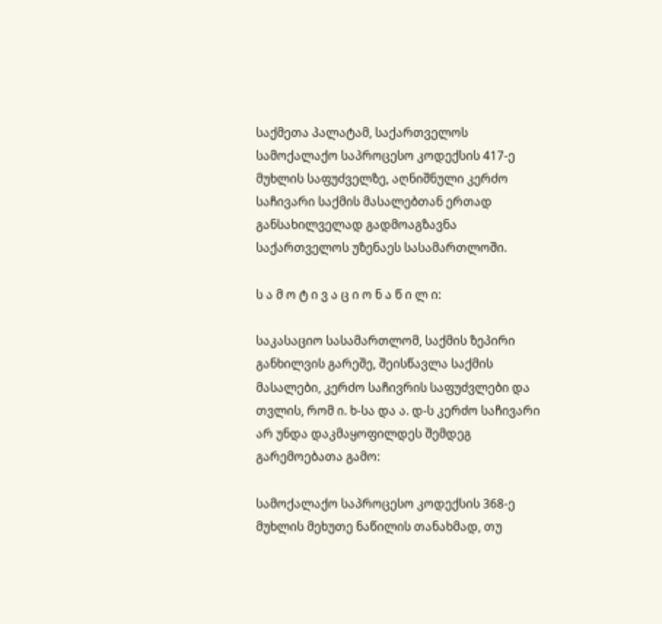საქმეთა პალატამ, საქართველოს სამოქალაქო საპროცესო კოდექსის 417-ე მუხლის საფუძველზე, აღნიშნული კერძო საჩივარი საქმის მასალებთან ერთად განსახილველად გადმოაგზავნა საქართველოს უზენაეს სასამართლოში.

ს ა მ ო ტ ი ვ ა ც ი ო ნ ა წ ი ლ ი:

საკასაციო სასამართლომ, საქმის ზეპირი განხილვის გარეშე, შეისწავლა საქმის მასალები, კერძო საჩივრის საფუძვლები და თვლის, რომ ი. ხ-სა და ა. დ-ს კერძო საჩივარი არ უნდა დაკმაყოფილდეს შემდეგ გარემოებათა გამო:

სამოქალაქო საპროცესო კოდექსის 368-ე მუხლის მეხუთე ნაწილის თანახმად, თუ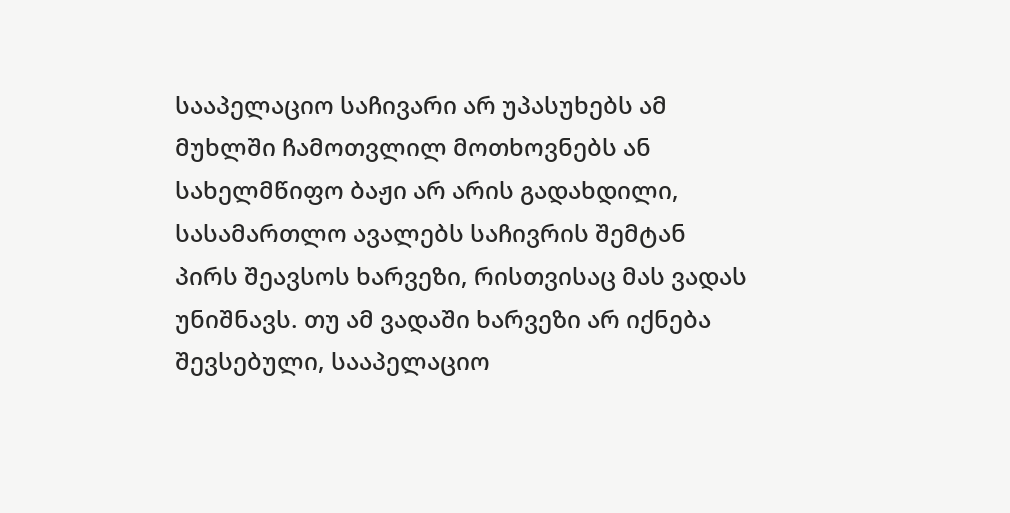სააპელაციო საჩივარი არ უპასუხებს ამ მუხლში ჩამოთვლილ მოთხოვნებს ან სახელმწიფო ბაჟი არ არის გადახდილი, სასამართლო ავალებს საჩივრის შემტან პირს შეავსოს ხარვეზი, რისთვისაც მას ვადას უნიშნავს. თუ ამ ვადაში ხარვეზი არ იქნება შევსებული, სააპელაციო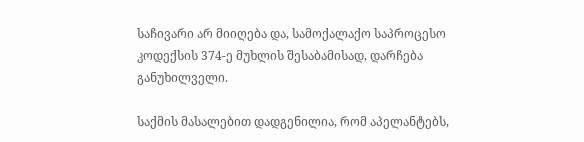საჩივარი არ მიიღება და, სამოქალაქო საპროცესო კოდექსის 374-ე მუხლის შესაბამისად, დარჩება განუხილველი.

საქმის მასალებით დადგენილია, რომ აპელანტებს,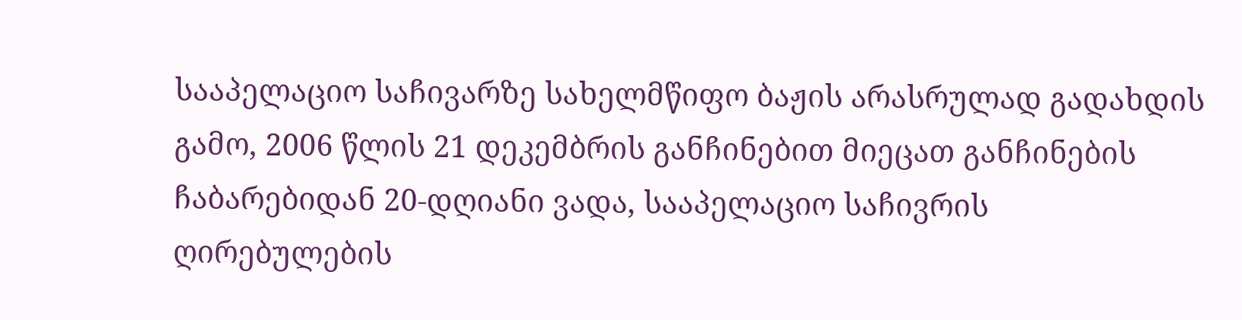სააპელაციო საჩივარზე სახელმწიფო ბაჟის არასრულად გადახდის გამო, 2006 წლის 21 დეკემბრის განჩინებით მიეცათ განჩინების ჩაბარებიდან 20-დღიანი ვადა, სააპელაციო საჩივრის ღირებულების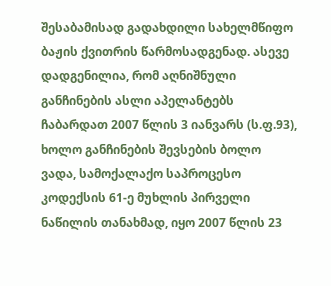შესაბამისად გადახდილი სახელმწიფო ბაჟის ქვითრის წარმოსადგენად. ასევე დადგენილია, რომ აღნიშნული განჩინების ასლი აპელანტებს ჩაბარდათ 2007 წლის 3 იანვარს (ს.ფ.93), ხოლო განჩინების შევსების ბოლო ვადა, სამოქალაქო საპროცესო კოდექსის 61-ე მუხლის პირველი ნაწილის თანახმად, იყო 2007 წლის 23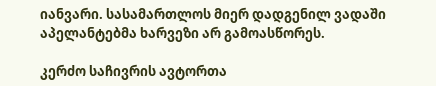იანვარი. სასამართლოს მიერ დადგენილ ვადაში აპელანტებმა ხარვეზი არ გამოასწორეს.

კერძო საჩივრის ავტორთა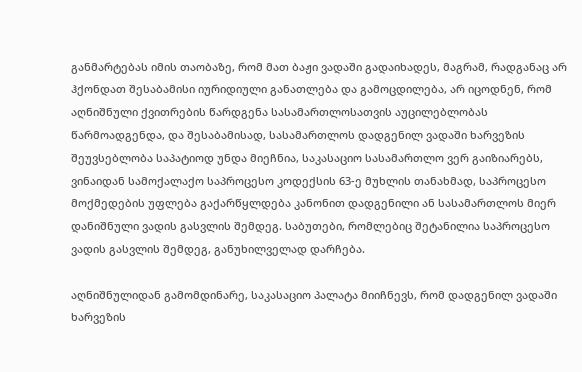განმარტებას იმის თაობაზე, რომ მათ ბაჟი ვადაში გადაიხადეს, მაგრამ, რადგანაც არ ჰქონდათ შესაბამისი იურიდიული განათლება და გამოცდილება, არ იცოდნენ, რომ აღნიშნული ქვითრების წარდგენა სასამართლოსათვის აუცილებლობას წარმოადგენდა, და შესაბამისად, სასამართლოს დადგენილ ვადაში ხარვეზის შეუვსებლობა საპატიოდ უნდა მიეჩნია, საკასაციო სასამართლო ვერ გაიზიარებს, ვინაიდან სამოქალაქო საპროცესო კოდექსის 63-ე მუხლის თანახმად, საპროცესო მოქმედების უფლება გაქარწყლდება კანონით დადგენილი ან სასამართლოს მიერ დანიშნული ვადის გასვლის შემდეგ. საბუთები, რომლებიც შეტანილია საპროცესო ვადის გასვლის შემდეგ, განუხილველად დარჩება.

აღნიშნულიდან გამომდინარე, საკასაციო პალატა მიიჩნევს, რომ დადგენილ ვადაში ხარვეზის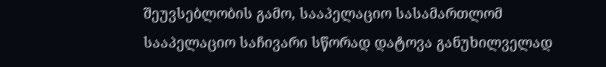შეუვსებლობის გამო, სააპელაციო სასამართლომ სააპელაციო საჩივარი სწორად დატოვა განუხილველად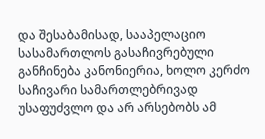და შესაბამისად, სააპელაციო სასამართლოს გასაჩივრებული განჩინება კანონიერია, ხოლო კერძო საჩივარი სამართლებრივად უსაფუძვლო და არ არსებობს ამ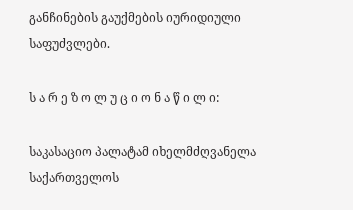განჩინების გაუქმების იურიდიული საფუძვლები.

ს ა რ ე ზ ო ლ უ ც ი ო ნ ა წ ი ლ ი:

საკასაციო პალატამ იხელმძღვანელა საქართველოს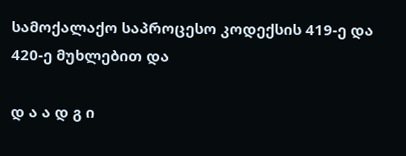სამოქალაქო საპროცესო კოდექსის 419-ე და 420-ე მუხლებით და

დ ა ა დ გ ი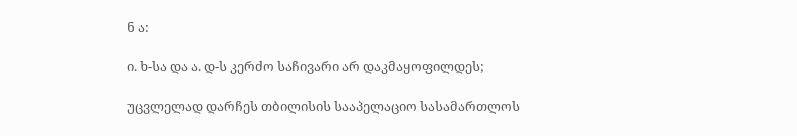ნ ა:

ი. ხ-სა და ა. დ-ს კერძო საჩივარი არ დაკმაყოფილდეს;

უცვლელად დარჩეს თბილისის სააპელაციო სასამართლოს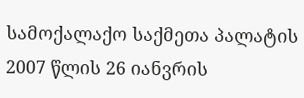სამოქალაქო საქმეთა პალატის 2007 წლის 26 იანვრის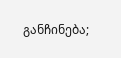განჩინება;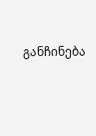განჩინება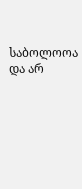საბოლოოა და არ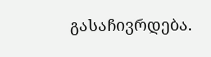გასაჩივრდება.